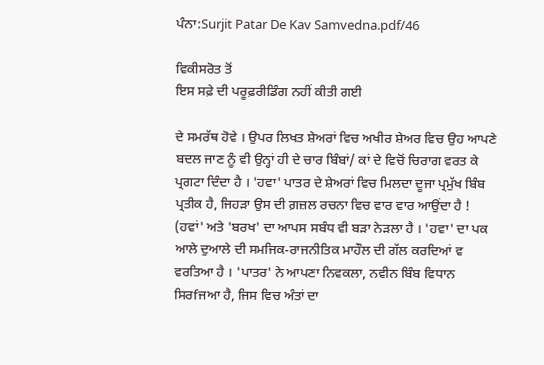ਪੰਨਾ:Surjit Patar De Kav Samvedna.pdf/46

ਵਿਕੀਸਰੋਤ ਤੋਂ
ਇਸ ਸਫ਼ੇ ਦੀ ਪਰੂਫ਼ਰੀਡਿੰਗ ਨਹੀਂ ਕੀਤੀ ਗਈ

ਦੇ ਸਮਰੱਥ ਹੋਵੇ । ਉਪਰ ਲਿਖਤ ਸ਼ੇਅਰਾਂ ਵਿਚ ਅਖੀਰ ਸ਼ੇਅਰ ਵਿਚ ਉਹ ਆਪਣੇ ਬਦਲ ਜਾਣ ਨੂੰ ਵੀ ਉਨ੍ਹਾਂ ਹੀ ਦੇ ਚਾਰ ਬਿੰਬਾਂ/ ਕਾਂ ਦੇ ਵਿਚੋਂ ਚਿਰਾਗ ਵਰਤ ਕੇ ਪ੍ਰਗਟਾ ਦਿੰਦਾ ਹੈ । 'ਹਵਾ' ਪਾਤਰ ਦੇ ਸ਼ੇਅਰਾਂ ਵਿਚ ਮਿਲਦਾ ਦੂਜਾ ਪ੍ਰਮੁੱਖ ਬਿੰਬ ਪ੍ਰਤੀਕ ਹੈ, ਜਿਹੜਾ ਉਸ ਦੀ ਗ਼ਜ਼ਲ ਰਚਨਾ ਵਿਚ ਵਾਰ ਵਾਰ ਆਉਂਦਾ ਹੈ ! (ਹਵਾਂ' ਅਤੇ 'ਬਰਖ' ਦਾ ਆਪਸ ਸਬੰਧ ਵੀ ਬੜਾ ਨੇੜਲਾ ਹੈ । 'ਹਵਾ' ਦਾ ਪਕ ਆਲੇ ਦੁਆਲੇ ਦੀ ਸਮਜਿਕ-ਰਾਜਨੀਤਿਕ ਮਾਹੌਲ ਦੀ ਗੱਲ ਕਰਦਿਆਂ ਵ ਵਰਤਿਆ ਹੈ । 'ਪਾਤਰ' ਨੇ ਆਪਣਾ ਨਿਵਕਲਾ, ਨਵੀਨ ਬਿੰਬ ਵਿਧਾਨ ਸਿਰfਜਆ ਹੈ, ਜਿਸ ਵਿਚ ਅੰਤਾਂ ਦਾ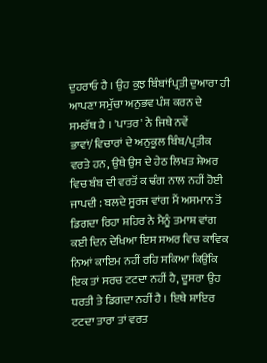ਦੁਹਰਾਓ ਹੈ । ਉਹ ਕੁਝ ਬਿੰਬਾਂfਪ੍ਰਤੀ ਦੁਆਰਾ ਹੀ ਆਪਣਾ ਸਮੁੱਚਾ ਅਨੁਭਵ ਪੰਸ਼ ਕਰਨ ਦੇ ਸਮਰੱਥ ਹੈ । 'ਪਾਤਰ' ਨੇ ਜਿਥੇ ਨਵੇਂ ਭਾਵਾਂ/ਵਿਚਾਰਾਂ ਦੇ ਅਨੁਕੂਲ ਬਿੰਬ/ਪ੍ਰਤੀਕ ਵਰਤੇ ਹਨ, ਉਥੇ ਉਸ ਦੇ ਹੇਠ ਲਿਖਤ ਸ਼ੇਅਰ ਵਿਚ ਬੰਬ ਦੀ ਵਰਤੋਂ ਕ ਢੰਗ ਨਾਲ ਨਹੀਂ ਹੋਈ ਜਾਪਦੀ : ਬਲਦੇ ਸੂਰਜ ਵਾਂਗ ਮੈਂ ਅਸਮਾਨ ਤੋਂ ਡਿਗਦਾ ਰਿਹਾ ਸ਼ਹਿਰ ਨੇ ਮੈਨੂੰ ਤਮਾਸ਼ ਵਾਂਗ ਕਈ ਦਿਨ ਦੇਖਿਆ ਇਸ ਸਅਰ ਵਿਚ ਕਾਵਿਕ ਨਿਆਂ ਕਾਇਮ ਨਹੀਂ ਰਹਿ ਸਕਿਆ ਕਿਉਂਕਿ ਇਕ ਤਾਂ ਸਰਚ ਟਟਦਾ ਨਹੀਂ ਹੈ, ਦੂਸਰਾ ਉਹ ਧਰਤੀ ਤੇ ਡਿਗਦਾ ਨਹੀਂ ਹੈ । ਇਥੇ ਸ਼ਾਇਰ ਟਟਦਾ ਤਾਰਾ ਤਾਂ ਵਰਤ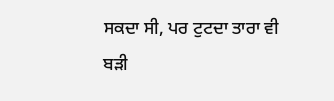ਸਕਦਾ ਸੀ, ਪਰ ਟੁਟਦਾ ਤਾਰਾ ਵੀ ਬੜੀ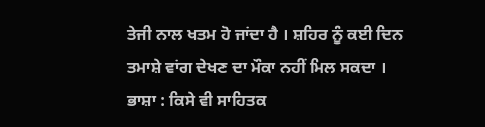ਤੇਜੀ ਨਾਲ ਖਤਮ ਹੋ ਜਾਂਦਾ ਹੈ । ਸ਼ਹਿਰ ਨੂੰ ਕਈ ਦਿਨ ਤਮਾਸ਼ੇ ਵਾਂਗ ਦੇਖਣ ਦਾ ਮੌਕਾ ਨਹੀਂ ਮਿਲ ਸਕਦਾ । ਭਾਸ਼ਾ : ਕਿਸੇ ਵੀ ਸਾਹਿਤਕ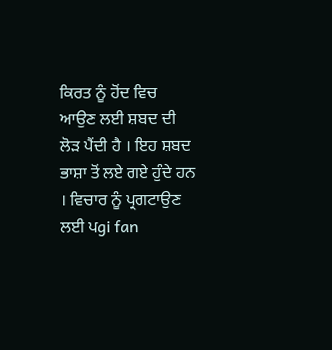ਕਿਰਤ ਨੂੰ ਹੋਂਦ ਵਿਚ ਆਉਣ ਲਈ ਸ਼ਬਦ ਦੀ ਲੋੜ ਪੈਂਦੀ ਹੈ । ਇਹ ਸ਼ਬਦ ਭਾਸ਼ਾ ਤੋਂ ਲਏ ਗਏ ਹੁੰਦੇ ਹਨ । ਵਿਚਾਰ ਨੂੰ ਪ੍ਰਗਟਾਉਣ ਲਈ ਪgi fan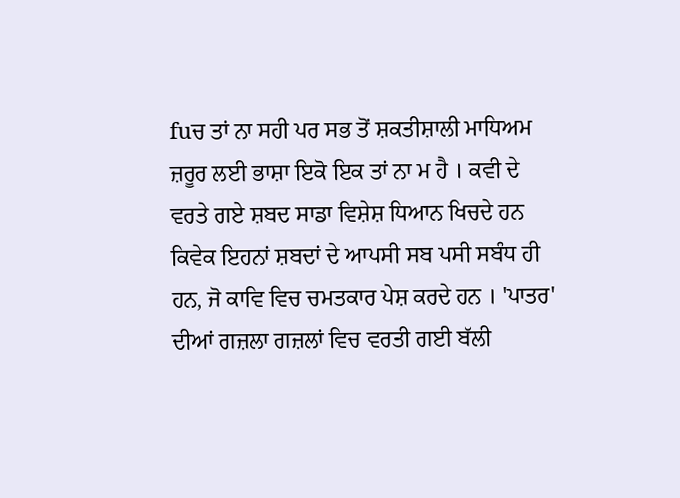fuਚ ਤਾਂ ਨਾ ਸਹੀ ਪਰ ਸਭ ਤੋਂ ਸ਼ਕਤੀਸ਼ਾਲੀ ਮਾਧਿਅਮ ਜ਼ਰੂਰ ਲਈ ਭਾਸ਼ਾ ਇਕੋ ਇਕ ਤਾਂ ਨਾ ਮ ਹੈ । ਕਵੀ ਦੇ ਵਰਤੇ ਗਏ ਸ਼ਬਦ ਸਾਡਾ ਵਿਸ਼ੇਸ਼ ਧਿਆਨ ਖਿਚਦੇ ਹਨ ਕਿਵੇਕ ਇਹਨਾਂ ਸ਼ਬਦਾਂ ਦੇ ਆਪਸੀ ਸਬ ਪਸੀ ਸਬੰਧ ਹੀ ਹਨ, ਜੋ ਕਾਵਿ ਵਿਚ ਚਮਤਕਾਰ ਪੇਸ਼ ਕਰਦੇ ਹਨ । 'ਪਾਤਰ' ਦੀਆਂ ਗਜ਼ਲਾ ਗਜ਼ਲਾਂ ਵਿਚ ਵਰਤੀ ਗਈ ਬੱਲੀ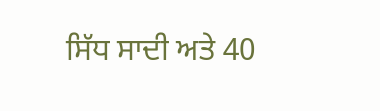ਸਿੱਧ ਸਾਦੀ ਅਤੇ 40